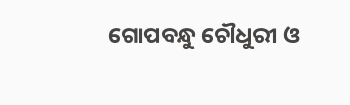ଗୋପବନ୍ଧୁ ଚୌଧୁରୀ ଓ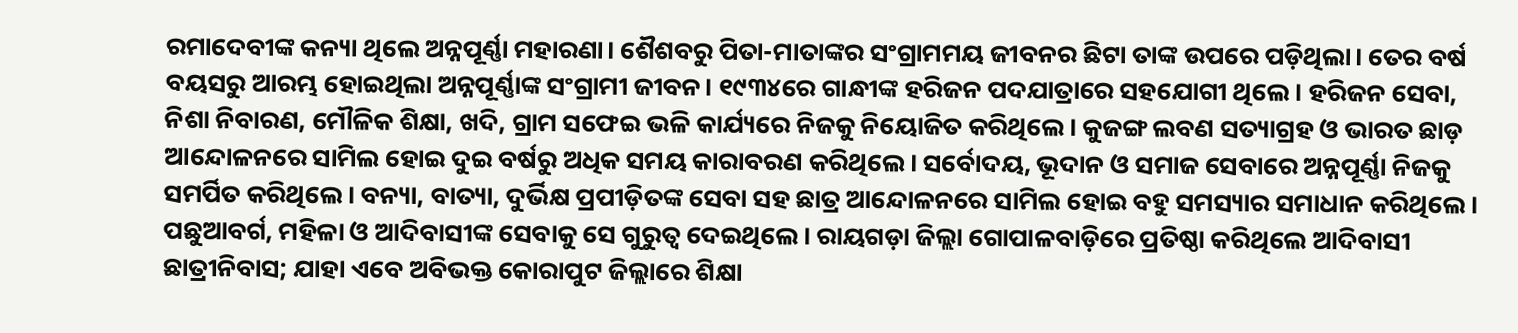ରମାଦେବୀଙ୍କ କନ୍ୟା ଥିଲେ ଅନ୍ନପୂର୍ଣ୍ଣା ମହାରଣା। ଶୈଶବରୁ ପିତା-ମାତାଙ୍କର ସଂଗ୍ରାମମୟ ଜୀବନର ଛିଟା ତାଙ୍କ ଉପରେ ପଡ଼ିଥିଲା। ତେର ବର୍ଷ ବୟସରୁ ଆରମ୍ଭ ହୋଇଥିଲା ଅନ୍ନପୂର୍ଣ୍ଣାଙ୍କ ସଂଗ୍ରାମୀ ଜୀବନ। ୧୯୩୪ରେ ଗାନ୍ଧୀଙ୍କ ହରିଜନ ପଦଯାତ୍ରାରେ ସହଯୋଗୀ ଥିଲେ। ହରିଜନ ସେବା, ନିଶା ନିବାରଣ, ମୌଳିକ ଶିକ୍ଷା, ଖଦି, ଗ୍ରାମ ସଫେଇ ଭଳି କାର୍ଯ୍ୟରେ ନିଜକୁ ନିୟୋଜିତ କରିଥିଲେ। କୁଜଙ୍ଗ ଲବଣ ସତ୍ୟାଗ୍ରହ ଓ ଭାରତ ଛାଡ଼ ଆନ୍ଦୋଳନରେ ସାମିଲ ହୋଇ ଦୁଇ ବର୍ଷରୁ ଅଧିକ ସମୟ କାରାବରଣ କରିଥିଲେ। ସର୍ବୋଦୟ, ଭୂଦାନ ଓ ସମାଜ ସେବାରେ ଅନ୍ନପୂର୍ଣ୍ଣା ନିଜକୁ ସମର୍ପିତ କରିଥିଲେ। ବନ୍ୟା, ବାତ୍ୟା, ଦୁର୍ଭିକ୍ଷ ପ୍ରପୀଡ଼ିତଙ୍କ ସେବା ସହ ଛାତ୍ର ଆନ୍ଦୋଳନରେ ସାମିଲ ହୋଇ ବହୁ ସମସ୍ୟାର ସମାଧାନ କରିଥିଲେ। ପଛୁଆବର୍ଗ, ମହିଳା ଓ ଆଦିବାସୀଙ୍କ ସେବାକୁ ସେ ଗୁରୁତ୍ୱ ଦେଇଥିଲେ। ରାୟଗଡ଼ା ଜିଲ୍ଲା ଗୋପାଳବାଡ଼ିରେ ପ୍ରତିଷ୍ଠା କରିଥିଲେ ଆଦିବାସୀ ଛାତ୍ରୀନିବାସ; ଯାହା ଏବେ ଅବିଭକ୍ତ କୋରାପୁଟ ଜିଲ୍ଲାରେ ଶିକ୍ଷା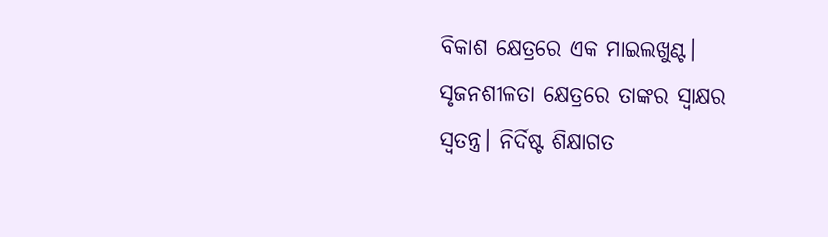ବିକାଶ କ୍ଷେତ୍ରରେ ଏକ ମାଇଲଖୁଣ୍ଟ। ସୃଜନଶୀଳତା କ୍ଷେତ୍ରରେ ତାଙ୍କର ସ୍ୱାକ୍ଷର ସ୍ୱତନ୍ତ୍ର। ନିର୍ଦିଷ୍ଟ ଶିକ୍ଷାଗତ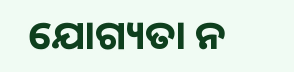ଯୋଗ୍ୟତା ନ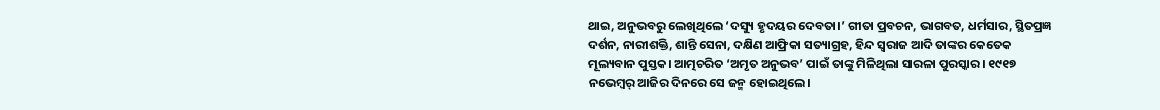ଥାଇ, ଅନୁଭବରୁ ଲେଖିଥିଲେ ‘ଦସ୍ୟୁ ହୃଦୟର ଦେବତା।’ ଗୀତା ପ୍ରବଚନ, ଭାଗବତ, ଧର୍ମସାର, ସ୍ଥିତପ୍ରଜ୍ଞ ଦର୍ଶନ, ନାରୀଶକ୍ତି, ଶାନ୍ତି ସେନା, ଦକ୍ଷିଣ ଆଫ୍ରିକା ସତ୍ୟାଗ୍ରହ, ହିନ୍ଦ ସ୍ୱରାଜ ଆଦି ତାଙ୍କର କେତେକ ମୂଲ୍ୟବାନ ପୁସ୍ତକ। ଆତ୍ମଚରିତ ‘ଅମୃତ ଅନୁଭବ’ ପାଇଁ ତାଙ୍କୁ ମିଳିଥିଲା ସାରଳା ପୁରସ୍କାର। ୧୯୧୭ ନଭେମ୍ବର୍ ଆଜିର ଦିନରେ ସେ ଜନ୍ମ ହୋଇଥିଲେ।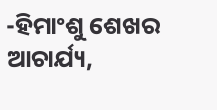-ହିମାଂଶୁ ଶେଖର ଆଚାର୍ଯ୍ୟ,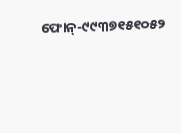ଫୋନ୍-୯୯୩୭୧୫୧୦୫୨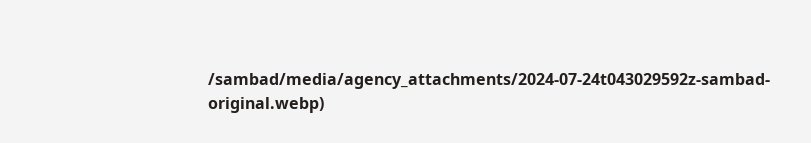/sambad/media/agency_attachments/2024-07-24t043029592z-sambad-original.webp)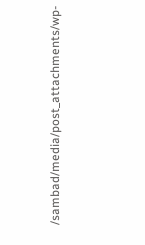/sambad/media/post_attachments/wp-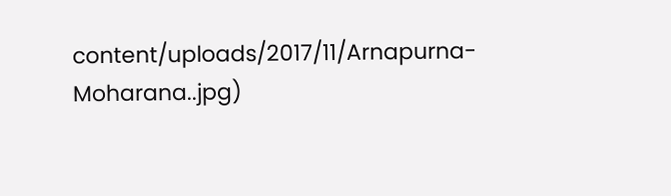content/uploads/2017/11/Arnapurna-Moharana..jpg)